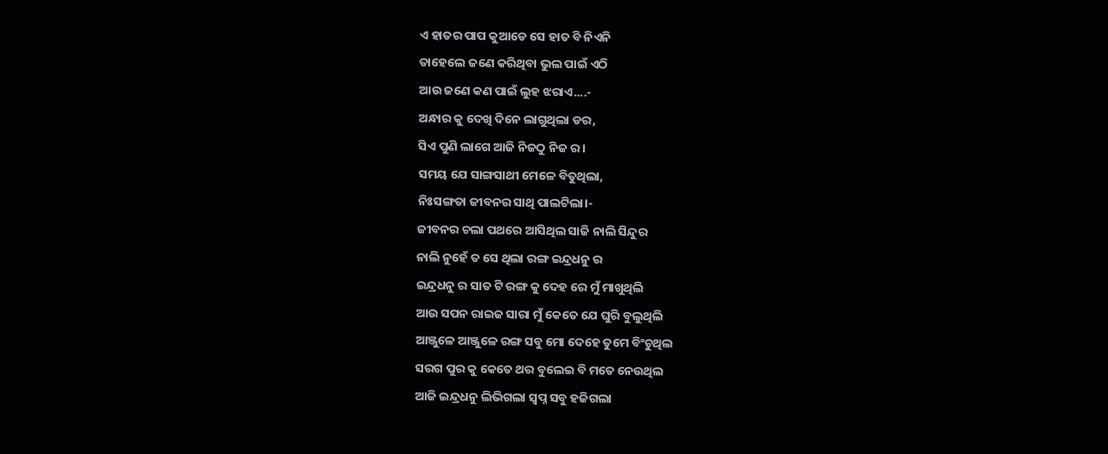ଏ ହାତର ପାପ କୁଆଡେ ସେ ହାତ ବି ନିଏନି
ତାହେଲେ ଜଣେ କରିଥିବା ଭୁଲ ପାଇଁ ଏଠି
ଆଉ ଜଣେ କଣ ପାଇଁ ଲୁହ ଝରାଏ....-
ଅନ୍ଧାର କୁ ଦେଖି ଦିନେ ଲାଗୁଥିଲା ଡର,
ସିଏ ପୁଣି ଲାଗେ ଆଜି ନିଜଠୁ ନିଜ ର।
ସମୟ ଯେ ସାଙ୍ଗସାଥୀ ମେଳେ ବିତୁଥିଲା,
ନିଃସଙ୍ଗତା ଜୀବନର ସାଥି ପାଲଟିଲା।-
ଜୀବନର ଚଲା ପଥରେ ଆସିଥିଲ ସାଜି ନାଲି ସିନ୍ଦୁର
ନାଲି ନୁହେଁ ତ ସେ ଥିଲା ରଙ୍ଗ ଇନ୍ଦ୍ରଧନୁ ର
ଇନ୍ଦ୍ରଧନୁ ର ସାତ ଟି ରଙ୍ଗ କୁ ଦେହ ରେ ମୁଁ ମାଖୁଥିଲି
ଆଉ ସପନ ରାଇଜ ସାରା ମୁଁ କେତେ ଯେ ଘୁରି ବୁଲୁଥିଲି
ଆଞ୍ଜୁଳେ ଆଞ୍ଜୁଳେ ରଙ୍ଗ ସବୁ ମୋ ଦେହେ ତୁମେ ବିଂଚୁଥିଲ
ସରଗ ପୁର କୁ କେତେ ଥର ବୁଲେଇ ବି ମତେ ନେଉଥିଲ
ଆଜି ଇନ୍ଦ୍ରଧନୁ ଲିଭିଗଲା ସ୍ୱପ୍ନ ସବୁ ହଜିଗଲା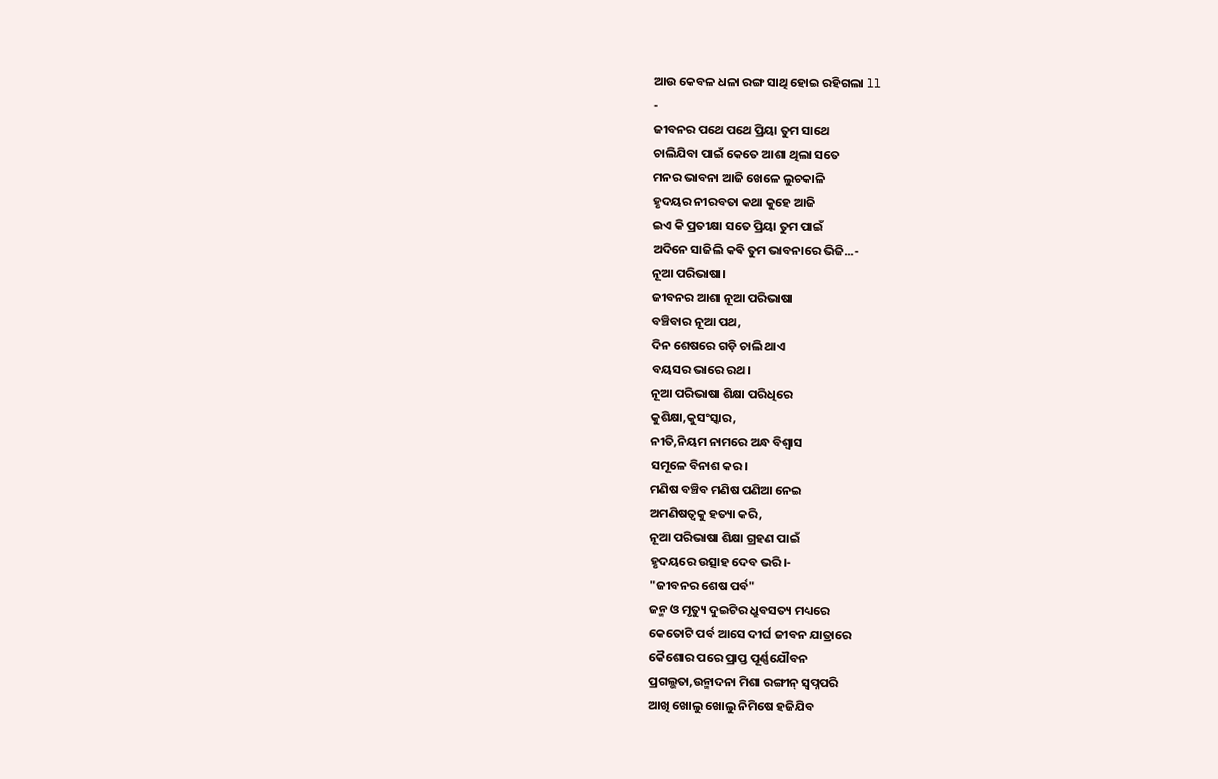ଆଉ କେବଳ ଧଳା ରଙ୍ଗ ସାଥି ହୋଇ ରହିଗଲା ll
-
ଜୀବନର ପଥେ ପଥେ ପ୍ରିୟା ତୁମ ସାଥେ
ଚାଲିଯିବା ପାଇଁ କେତେ ଆଶା ଥିଲା ସତେ
ମନର ଭାବନା ଆଜି ଖେଳେ ଲୁଚକାଳି
ହୃଦୟର ନୀରବତା କଥା କୁହେ ଆଜି
ଇଏ କି ପ୍ରତୀକ୍ଷା ସତେ ପ୍ରିୟା ତୁମ ପାଇଁ
ଅଦିନେ ସାଜିଲି କଵି ତୁମ ଭାବନାରେ ଭିଜି...-
ନୂଆ ପରିଭାଷା।
ଜୀବନର ଆଶା ନୂଆ ପରିଭାଷା
ବଞ୍ଚିବାର ନୂଆ ପଥ,
ଦିନ ଶେଷରେ ଗଡ଼ି ଚାଲି ଥାଏ
ବୟସର ଭାରେ ରଥ।
ନୂଆ ପରିଭାଷା ଶିକ୍ଷା ପରିଧିରେ
କୁଶିକ୍ଷା,କୁସଂସ୍କାର,
ନୀତି,ନିୟମ ନାମରେ ଅନ୍ଧ ବିଶ୍ବାସ
ସମୂଳେ ବିନାଶ କର।
ମଣିଷ ବଞ୍ଚିବ ମଣିଷ ପଣିଆ ନେଇ
ଅମଣିଷତ୍ୱକୁ ହତ୍ୟା କରି,
ନୂଆ ପରିଭାଷା ଶିକ୍ଷା ଗ୍ରହଣ ପାଇଁ
ହୃଦୟରେ ଉତ୍ସାହ ଦେବ ଭରି।-
"ଜୀବନର ଶେଷ ପର୍ବ"
ଜନ୍ମ ଓ ମୃତ୍ୟୁ ଦୁଇଟିର ଧ୍ରୁବସତ୍ୟ ମଧ୍ୟରେ
କେତୋଟି ପର୍ବ ଆସେ ଦୀର୍ଘ ଜୀବନ ଯାତ୍ରାରେ
କୈଶୋର ପରେ ପ୍ରାପ୍ତ ପୂର୍ଣ୍ଣଯୌବନ
ପ୍ରଗଲ୍ଭତା,ଉନ୍ମାଦନା ମିଶା ରଙ୍ଗୀନ୍ ସ୍ବପ୍ନପରି
ଆଖି ଖୋଲୁ ଖୋଲୁ ନିମିଷେ ହଜିଯିବ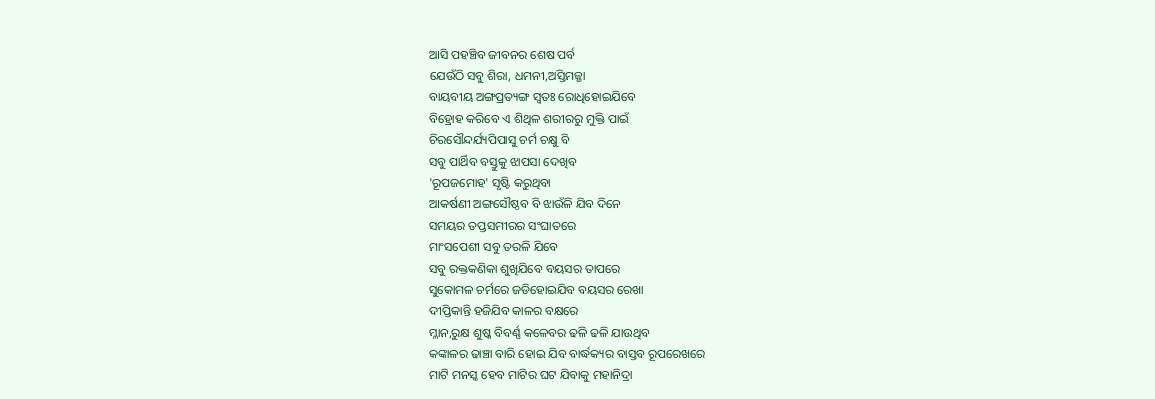ଆସି ପହଞ୍ଚିବ ଜୀବନର ଶେଷ ପର୍ବ
ଯେଉଁଠି ସବୁ ଶିରା, ଧମନୀ,ଅସ୍ତିମଜ୍ଜା
ବାୟବୀୟ ଅଙ୍ଗପ୍ରତ୍ୟଙ୍ଗ ସ୍ବତଃ ରୋଧିହୋଇଯିବେ
ବିହ୍ରୋହ କରିବେ ଏ ଶିଥିଳ ଶରୀରରୁ ମୁକ୍ତି ପାଇଁ
ଚିରସୌନ୍ଦର୍ଯ୍ୟପିପାସୁ ଚର୍ମ ଚକ୍ଷୁ ବି
ସବୁ ପାର୍ଥିବ ବସ୍ତୁକୁ ଝାପସା ଦେଖିବ
'ରୂପଜମୋହ' ସୃଷ୍ଟି କରୁଥିବା
ଆକର୍ଷଣୀ ଅଙ୍ଗସୌଷ୍ଠବ ବି ଝାଉଁଳି ଯିବ ଦିନେ
ସମୟର ତପ୍ତସମୀରର ସଂଘାତରେ
ମାଂସପେଶୀ ସବୁ ତରଳି ଯିବେ
ସବୁ ରକ୍ତକଣିକା ଶୁଖିଯିବେ ବୟସର ତାପରେ
ସୁକୋମଳ ଚର୍ମରେ ଜଡିହୋଇଯିବ ବୟସର ରେଖା
ଦୀପ୍ତିକାନ୍ତି ହଜିଯିବ କାଳର ବକ୍ଷରେ
ମ୍ଳାନ,ରୁକ୍ଷ ଶୁଷ୍କ ବିବର୍ଣ୍ଣ କଳେବର ଢଳି ଢଳି ଯାଉଥିବ
କଙ୍କାଳର ଢାଞ୍ଚା ବାରି ହୋଇ ଯିବ ବାର୍ଦ୍ଧକ୍ୟର ବାସ୍ତବ ରୂପରେଖରେ
ମାଟି ମନସ୍କ ହେବ ମାଟିର ଘଟ ଯିବାକୁ ମହାନିଦ୍ରା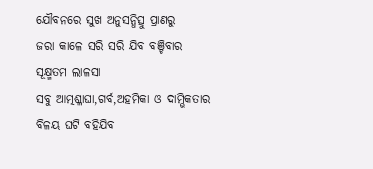ଯୌବନରେ ସୁଖ ଅନୁସନ୍ଧିତ୍ସୁ ପ୍ରାଣରୁ
ଜରା କାଳେ ସରି ସରି ଯିବ ବଞ୍ଚିବାର ସୂକ୍ଷ୍ମତମ ଲାଳସା
ସବୁ ଆତ୍ମଶ୍ଳାଘା,ଗର୍ବ,ଅହମିକା ଓ ଦାମ୍ଭିକତାର
ବିଳୟ ଘଟି ବହିଯିବ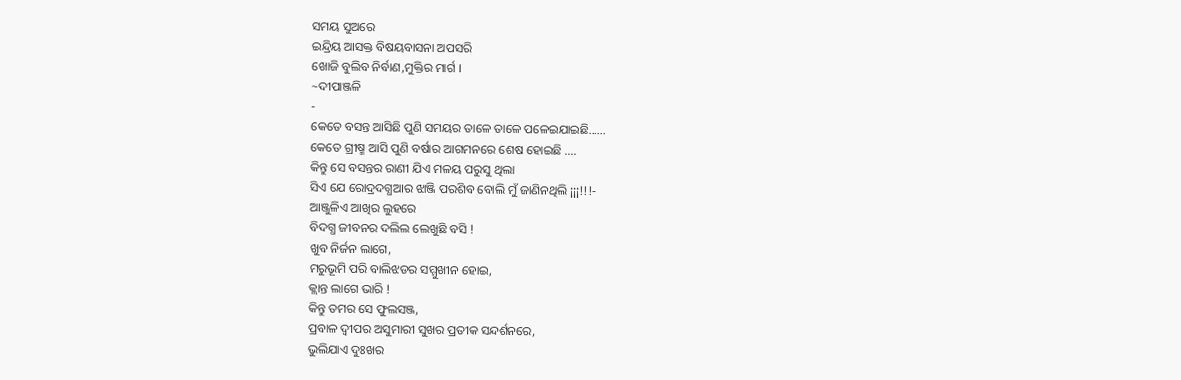ସମୟ ସୁଅରେ
ଇନ୍ଦ୍ରିୟ ଆସକ୍ତ ବିଷୟବାସନା ଅପସରି
ଖୋଜି ବୁଲିବ ନିର୍ବାଣ,ମୁକ୍ତିର ମାର୍ଗ ।
~ଦୀପାଞ୍ଜଳି
-
କେତେ ବସନ୍ତ ଆସିଛି ପୁଣି ସମୟର ତାଳେ ତାଳେ ପଳେଇଯାଇଛି......
କେତେ ଗ୍ରୀଷ୍ମ ଆସି ପୁଣି ବର୍ଷାର ଆଗମନରେ ଶେଷ ହୋଇଛି ....
କିନ୍ତୁ ସେ ବସନ୍ତର ରାଣୀ ଯିଏ ମଳୟ ପରୁସୁ ଥିଲା
ସିଏ ଯେ ରୋଦ୍ରଦଗ୍ଧଆର ଝାଞ୍ଜି ପରଶିବ ବୋଲି ମୁଁ ଜାଣିନଥିଲି ¡¡¡!!!-
ଆଞ୍ଜୁଳିଏ ଆଖିର ଲୁହରେ
ବିଦଗ୍ଧ ଜୀବନର ଦଲିଲ ଲେଖୁଛି ବସି !
ଖୁବ ନିର୍ଜନ ଲାଗେ,
ମରୁଭୂମି ପରି ବାଲିଝଡର ସମ୍ମୁଖୀନ ହୋଇ,
କ୍ଲାନ୍ତ ଲାଗେ ଭାରି !
କିନ୍ତୁ ତମର ସେ ଫୁଲସଞ୍ଜ,
ପ୍ରବାଳ ଦ୍ବୀପର ଅସୁମାରୀ ସୁଖର ପ୍ରତୀକ ସନ୍ଦର୍ଶନରେ,
ଭୁଲିଯାଏ ଦୁଃଖର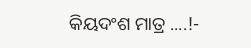କିୟଦଂଶ ମାତ୍ର ....!-